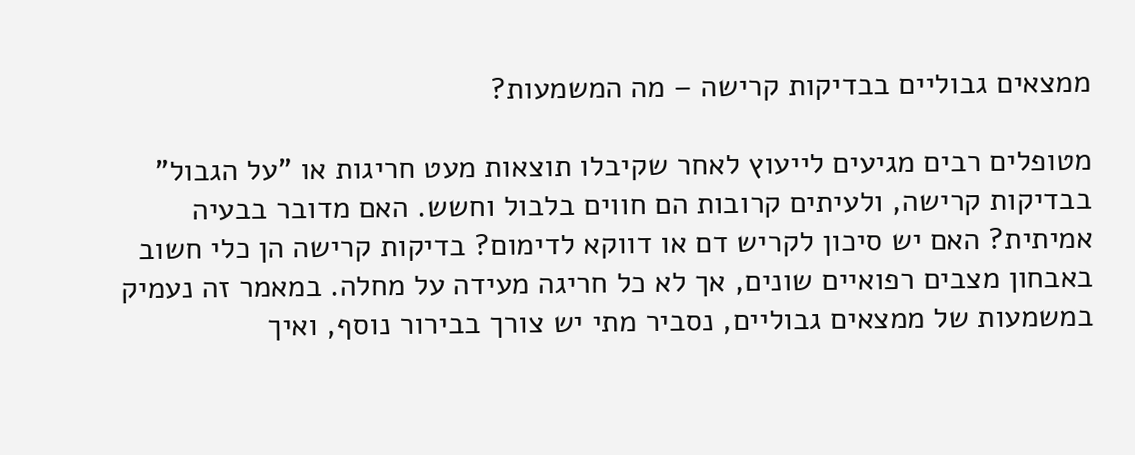ממצאים גבוליים בבדיקות קרישה – מה המשמעות?

מטופלים רבים מגיעים לייעוץ לאחר שקיבלו תוצאות מעט חריגות או "על הגבול" בבדיקות קרישה, ולעיתים קרובות הם חווים בלבול וחשש. האם מדובר בבעיה אמיתית? האם יש סיכון לקריש דם או דווקא לדימום? בדיקות קרישה הן כלי חשוב באבחון מצבים רפואיים שונים, אך לא כל חריגה מעידה על מחלה. במאמר זה נעמיק במשמעות של ממצאים גבוליים, נסביר מתי יש צורך בבירור נוסף, ואיך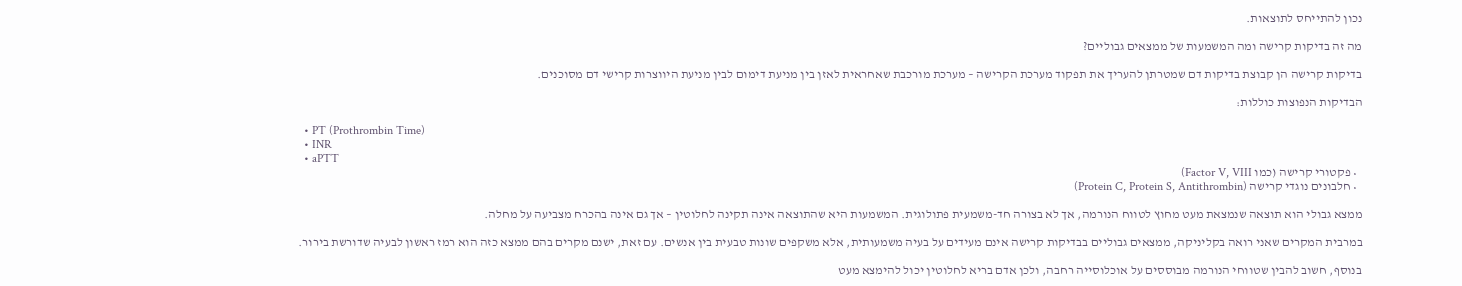נכון להתייחס לתוצאות.

מה זה בדיקות קרישה ומה המשמעות של ממצאים גבוליים?

בדיקות קרישה הן קבוצת בדיקות דם שמטרתן להעריך את תפקוד מערכת הקרישה – מערכת מורכבת שאחראית לאזן בין מניעת דימום לבין מניעת היווצרות קרישי דם מסוכנים.

הבדיקות הנפוצות כוללות:

  • PT (Prothrombin Time)
  • INR
  • aPTT
  • פקטורי קרישה (כמו Factor V, VIII)
  • חלבונים נוגדי קרישה (Protein C, Protein S, Antithrombin)

ממצא גבולי הוא תוצאה שנמצאת מעט מחוץ לטווח הנורמה, אך לא בצורה חד-משמעית פתולוגית. המשמעות היא שהתוצאה אינה תקינה לחלוטין – אך גם אינה בהכרח מצביעה על מחלה.

במרבית המקרים שאני רואה בקליניקה, ממצאים גבוליים בבדיקות קרישה אינם מעידים על בעיה משמעותית, אלא משקפים שונות טבעית בין אנשים. עם זאת, ישנם מקרים בהם ממצא כזה הוא רמז ראשון לבעיה שדורשת בירור.

בנוסף, חשוב להבין שטווחי הנורמה מבוססים על אוכלוסייה רחבה, ולכן אדם בריא לחלוטין יכול להימצא מעט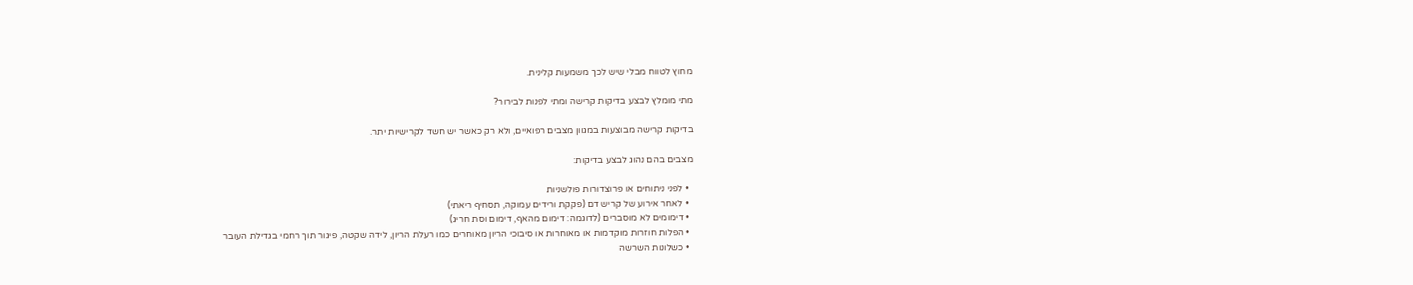מחוץ לטווח מבלי שיש לכך משמעות קלינית.

מתי מומלץ לבצע בדיקות קרישה ומתי לפנות לבירור?

בדיקות קרישה מבוצעות במגוון מצבים רפואיים, ולא רק כאשר יש חשד לקרישיות יתר.

מצבים בהם נהוג לבצע בדיקות:

  • לפני ניתוחים או פרוצדורות פולשניות
  • לאחר אירוע של קריש דם (פקקת ורידים עמוקה, תסחיף ריאתי)
  • דימומים לא מוסברים (לדוגמה: דימום מהאף, דימום וסת חריג)
  • הפלות חוזרות מוקדמות או מאוחרות או סיבוכי הריון מאוחרים כמו רעלת הריון, לידה שקטה, פיגור תוך רחמי בגדילת העובר
  • כשלונות השרשה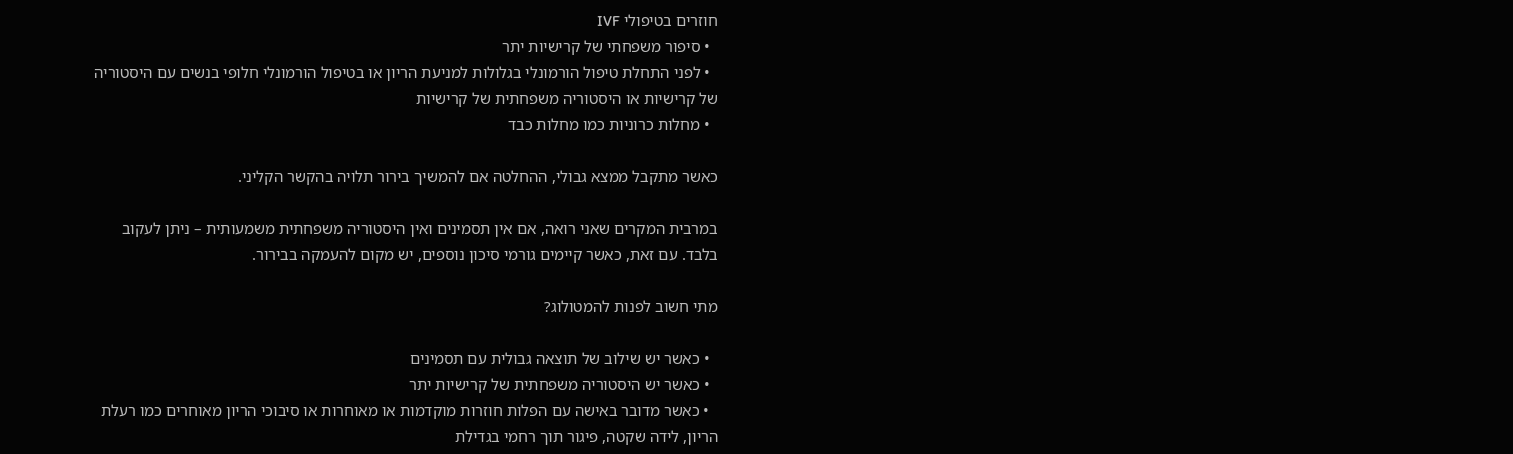חוזרים בטיפולי IVF
  • סיפור משפחתי של קרישיות יתר
  • לפני התחלת טיפול הורמונלי בגלולות למניעת הריון או בטיפול הורמונלי חלופי בנשים עם היסטוריה של קרישיות או היסטוריה משפחתית של קרישיות
  • מחלות כרוניות כמו מחלות כבד

כאשר מתקבל ממצא גבולי, ההחלטה אם להמשיך בירור תלויה בהקשר הקליני.

במרבית המקרים שאני רואה, אם אין תסמינים ואין היסטוריה משפחתית משמעותית – ניתן לעקוב בלבד. עם זאת, כאשר קיימים גורמי סיכון נוספים, יש מקום להעמקה בבירור.

מתי חשוב לפנות להמטולוג?

  • כאשר יש שילוב של תוצאה גבולית עם תסמינים
  • כאשר יש היסטוריה משפחתית של קרישיות יתר
  • כאשר מדובר באישה עם הפלות חוזרות מוקדמות או מאוחרות או סיבוכי הריון מאוחרים כמו רעלת הריון, לידה שקטה, פיגור תוך רחמי בגדילת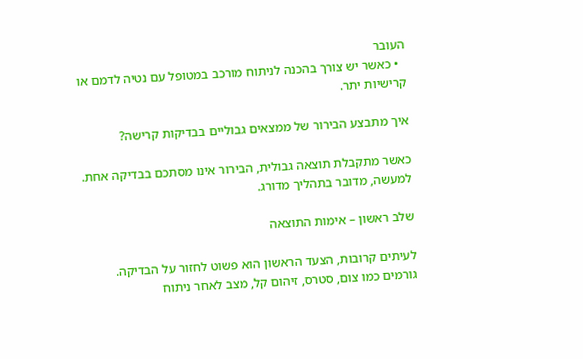העובר
  • כאשר יש צורך בהכנה לניתוח מורכב במטופל עם נטיה לדמם או קרישיות יתר.

איך מתבצע הבירור של ממצאים גבוליים בבדיקות קרישה?

כאשר מתקבלת תוצאה גבולית, הבירור אינו מסתכם בבדיקה אחת. למעשה, מדובר בתהליך מדורג.

שלב ראשון – אימות התוצאה

לעיתים קרובות, הצעד הראשון הוא פשוט לחזור על הבדיקה.
גורמים כמו צום, סטרס, זיהום קל, מצב לאחר ניתוח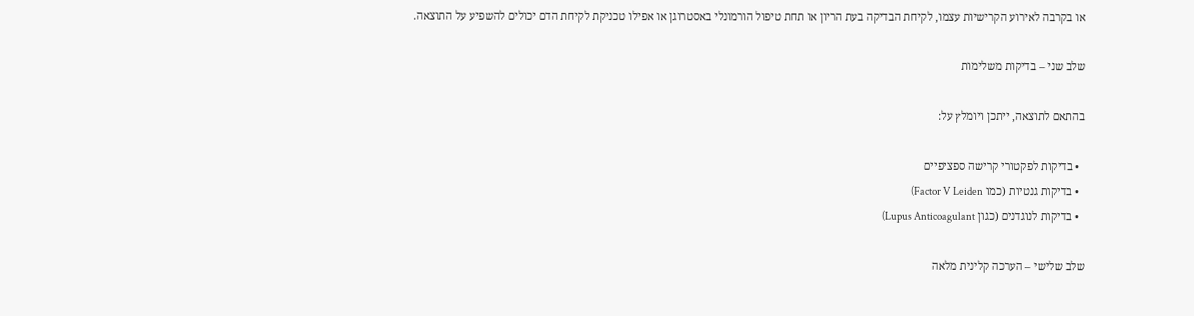או בקרבה לאירוע הקרישיות עצמו, לקיחת הבדיקה בעת הריון או תחת טיפול הורמונלי באסטרוגן או אפילו טכניקת לקיחת הדם יכולים להשפיע על התוצאה.

שלב שני – בדיקות משלימות

בהתאם לתוצאה, ייתכן ויומלץ על:

  • בדיקות לפקטורי קרישה ספציפיים
  • בדיקות גנטיות (כמו Factor V Leiden)
  • בדיקות לנוגדנים (כגון Lupus Anticoagulant)

שלב שלישי – הערכה קלינית מלאה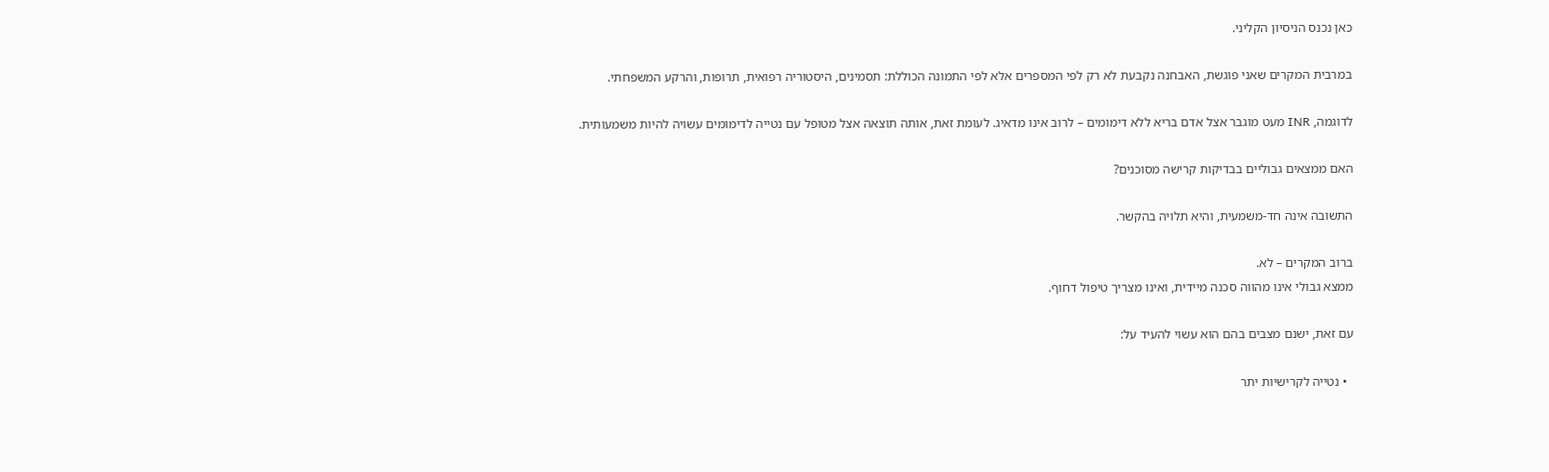כאן נכנס הניסיון הקליני.

במרבית המקרים שאני פוגשת, האבחנה נקבעת לא רק לפי המספרים אלא לפי התמונה הכוללת: תסמינים, היסטוריה רפואית, תרופות, והרקע המשפחתי.

לדוגמה, INR מעט מוגבר אצל אדם בריא ללא דימומים – לרוב אינו מדאיג. לעומת זאת, אותה תוצאה אצל מטופל עם נטייה לדימומים עשויה להיות משמעותית.

האם ממצאים גבוליים בבדיקות קרישה מסוכנים?

התשובה אינה חד-משמעית, והיא תלויה בהקשר.

ברוב המקרים – לא.
ממצא גבולי אינו מהווה סכנה מיידית, ואינו מצריך טיפול דחוף.

עם זאת, ישנם מצבים בהם הוא עשוי להעיד על:

  • נטייה לקרישיות יתר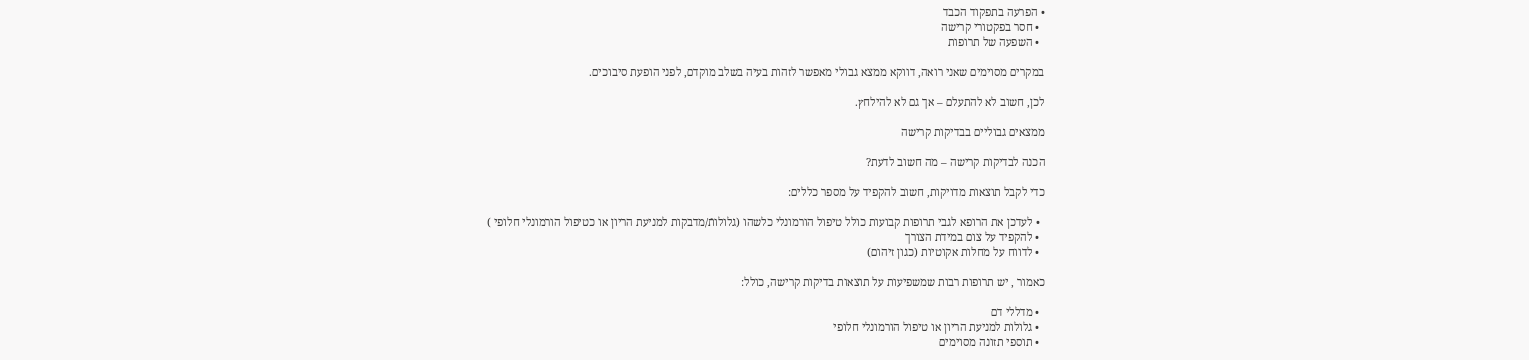• הפרעה בתפקוד הכבד
  • חסר בפקטורי קרישה
  • השפעה של תרופות

במקרים מסוימים שאני רואה, דווקא ממצא גבולי מאפשר לזהות בעיה בשלב מוקדם, לפני הופעת סיבוכים.

לכן, חשוב לא להתעלם – אך גם לא להילחץ.

ממצאים גבוליים בבדיקות קרישה

הכנה לבדיקות קרישה – מה חשוב לדעת?

כדי לקבל תוצאות מדויקות, חשוב להקפיד על מספר כללים:

  • לעדכן את הרופא לגבי תרופות קבועות כולל טיפול הורמונלי כלשהו (גלולותֿ/מדבקות למניעת הריון או כטיפול הורמונלי חלופי )
  • להקפיד על צום במידת הצורך
  • לדווח על מחלות אקוטיות (כגון זיהום)

כאמור , יש תרופות רבות שמשפיעות על תוצאות בדיקות קרישה, כולל:

  • מדללי דם
  • גלולות למניעת הריון או טיפול הורמונלי חלופי
  • תוספי תזונה מסוימים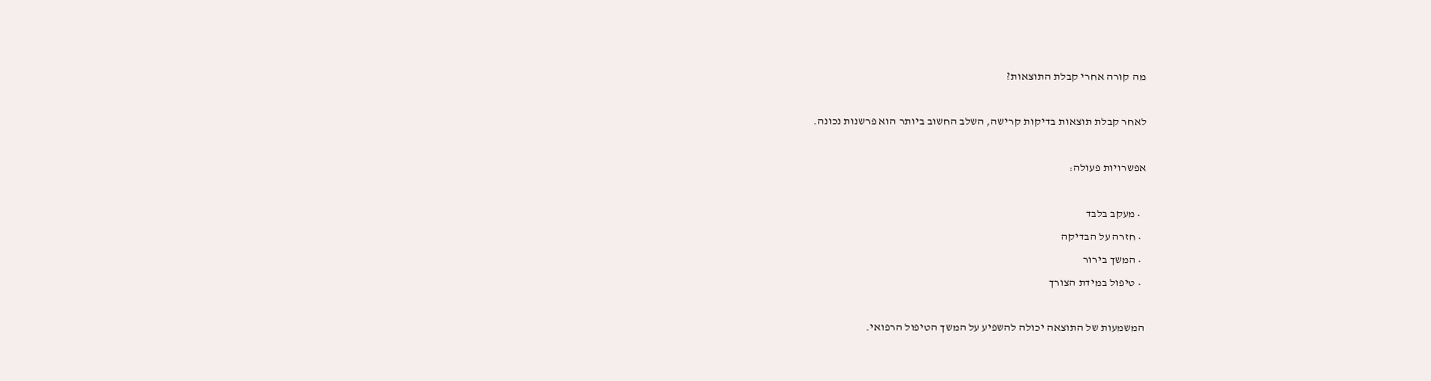מה קורה אחרי קבלת התוצאות?

לאחר קבלת תוצאות בדיקות קרישה, השלב החשוב ביותר הוא פרשנות נכונה.

אפשרויות פעולה:

  • מעקב בלבד
  • חזרה על הבדיקה
  • המשך בירור
  • טיפול במידת הצורך

המשמעות של התוצאה יכולה להשפיע על המשך הטיפול הרפואי.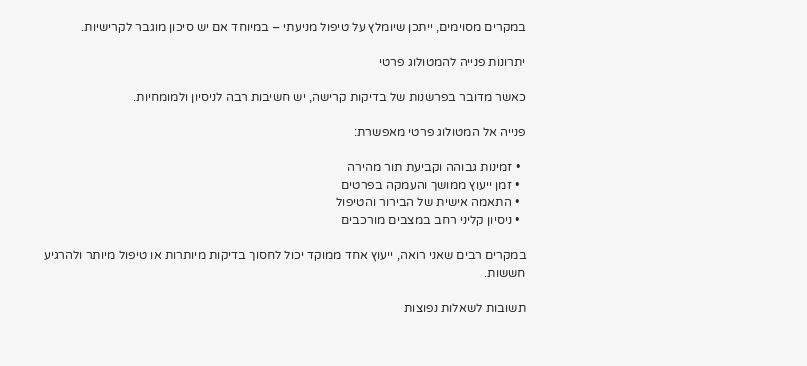במקרים מסוימים, ייתכן שיומלץ על טיפול מניעתי – במיוחד אם יש סיכון מוגבר לקרישיות.

יתרונות פנייה להמטולוג פרטי

כאשר מדובר בפרשנות של בדיקות קרישה, יש חשיבות רבה לניסיון ולמומחיות.

פנייה אל המטולוג פרטי מאפשרת:

  • זמינות גבוהה וקביעת תור מהירה
  • זמן ייעוץ ממושך והעמקה בפרטים
  • התאמה אישית של הבירור והטיפול
  • ניסיון קליני רחב במצבים מורכבים

במקרים רבים שאני רואה, ייעוץ אחד ממוקד יכול לחסוך בדיקות מיותרות או טיפול מיותר ולהרגיע חששות.

תשובות לשאלות נפוצות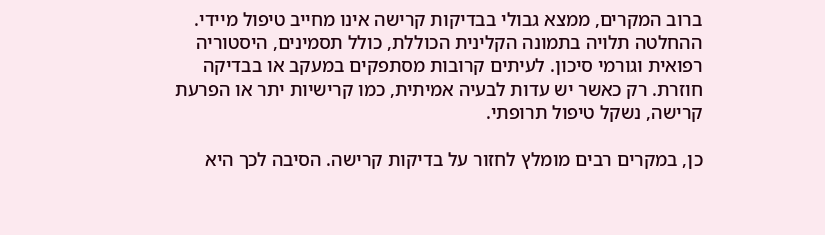ברוב המקרים, ממצא גבולי בבדיקות קרישה אינו מחייב טיפול מיידי. ההחלטה תלויה בתמונה הקלינית הכוללת, כולל תסמינים, היסטוריה רפואית וגורמי סיכון. לעיתים קרובות מסתפקים במעקב או בבדיקה חוזרת. רק כאשר יש עדות לבעיה אמיתית, כמו קרישיות יתר או הפרעת קרישה, נשקל טיפול תרופתי.

כן, במקרים רבים מומלץ לחזור על בדיקות קרישה. הסיבה לכך היא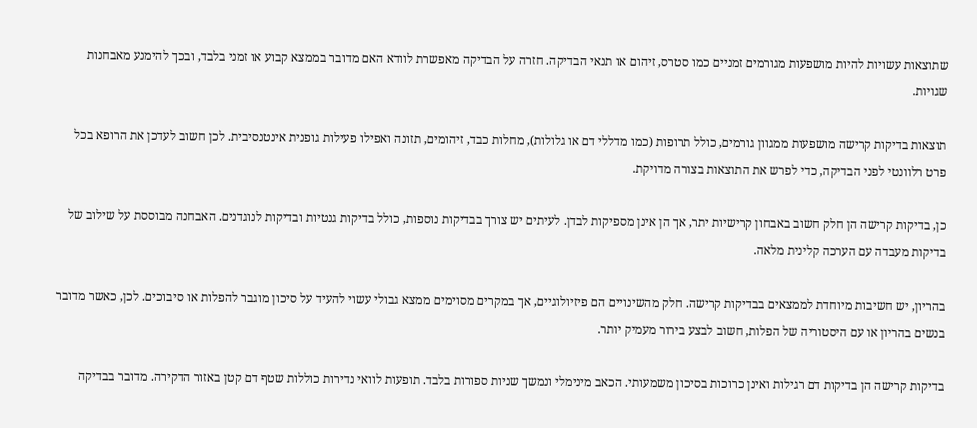שתוצאות עשויות להיות מושפעות מגורמים זמניים כמו סטרס, זיהום או תנאי הבדיקה. חזרה על הבדיקה מאפשרת לוודא האם מדובר בממצא קבוע או זמני בלבד, ובכך להימנע מאבחנות שגויות.

תוצאות בדיקות קרישה מושפעות ממגוון גורמים, כולל תרופות (כמו מדללי דם או גלולות), מחלות כבד, זיהומים, תזונה ואפילו פעילות גופנית אינטנסיבית. לכן חשוב לעדכן את הרופא בכל פרט רלוונטי לפני הבדיקה, כדי לפרש את התוצאות בצורה מדויקת.

כן, בדיקות קרישה הן חלק חשוב באבחון קרישיות יתר, אך הן אינן מספיקות לבדן. לעיתים יש צורך בבדיקות נוספות, כולל בדיקות גנטיות ובדיקות לנוגדנים. האבחנה מבוססת על שילוב של בדיקות מעבדה עם הערכה קלינית מלאה.

בהריון, יש חשיבות מיוחדת לממצאים בבדיקות קרישה. חלק מהשינויים הם פיזיולוגיים, אך במקרים מסוימים ממצא גבולי עשוי להעיד על סיכון מוגבר להפלות או סיבוכים. לכן, כאשר מדובר בנשים בהריון או עם היסטוריה של הפלות, חשוב לבצע בירור מעמיק יותר.

בדיקות קרישה הן בדיקות דם רגילות ואינן כרוכות בסיכון משמעותי. הכאב מינימלי ונמשך שניות ספורות בלבד. תופעות לוואי נדירות כוללות שטף דם קטן באזור הדקירה. מדובר בבדיקה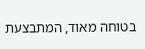בטוחה מאוד, המתבצעת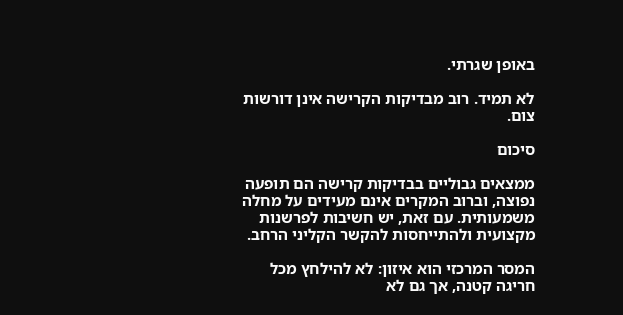באופן שגרתי.

לא תמיד. רוב מבדיקות הקרישה אינן דורשות צום.

סיכום

ממצאים גבוליים בבדיקות קרישה הם תופעה נפוצה, וברוב המקרים אינם מעידים על מחלה משמעותית. עם זאת, יש חשיבות לפרשנות מקצועית ולהתייחסות להקשר הקליני הרחב.

המסר המרכזי הוא איזון: לא להילחץ מכל חריגה קטנה, אך גם לא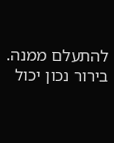להתעלם ממנה. בירור נכון יכול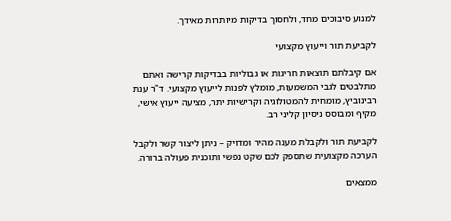למנוע סיבוכים מחד, ולחסוך בדיקות מיותרות מאידך.

לקביעת תור וייעוץ מקצועי

אם קיבלתם תוצאות חריגות או גבוליות בבדיקות קרישה ואתם מתלבטים לגבי המשמעות, מומלץ לפנות לייעוץ מקצועי. ד"ר ענת רבינוביץ, מומחית להמטולוגיה וקרישיות יתר, מציעה ייעוץ אישי, מקיף ומבוסס ניסיון קליני רב.

לקביעת תור ולקבלת מענה מהיר ומדויק – ניתן ליצור קשר ולקבל הערכה מקצועית שתספק לכם שקט נפשי ותוכנית פעולה ברורה.

ממצאים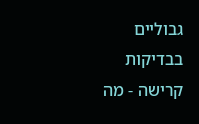גבוליים בבדיקות קרישה - מה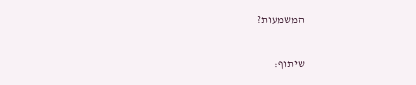המשמעות?

שיתוף: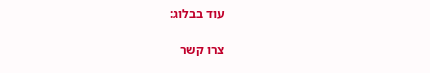עוד בבלוג:

צרו קשר